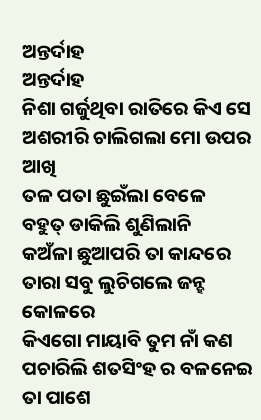ଅନ୍ତର୍ଦାହ
ଅନ୍ତର୍ଦାହ
ନିଶା ଗର୍ଜୁଥିବା ରାତିରେ କିଏ ସେ
ଅଶରୀରି ଚାଲିଗଲା ମୋ ଉପର ଆଖି
ତଳ ପତା ଛୁଇଁଲା ବେଳେ
ବହୁତ୍ ଡାକିଲି ଶୁଣିଲାନି
କଅଁଳା ଛୁଆପରି ତା କାନ୍ଦରେ
ତାରା ସବୁ ଲୁଚିଗଲେ ଜନ୍ହ କୋଳରେ
କିଏଗୋ ମାୟାବି ତୁମ ନାଁ କଣ
ପଚାରିଲି ଶତସିଂହ ର ବଳନେଇ ତା ପାଶେ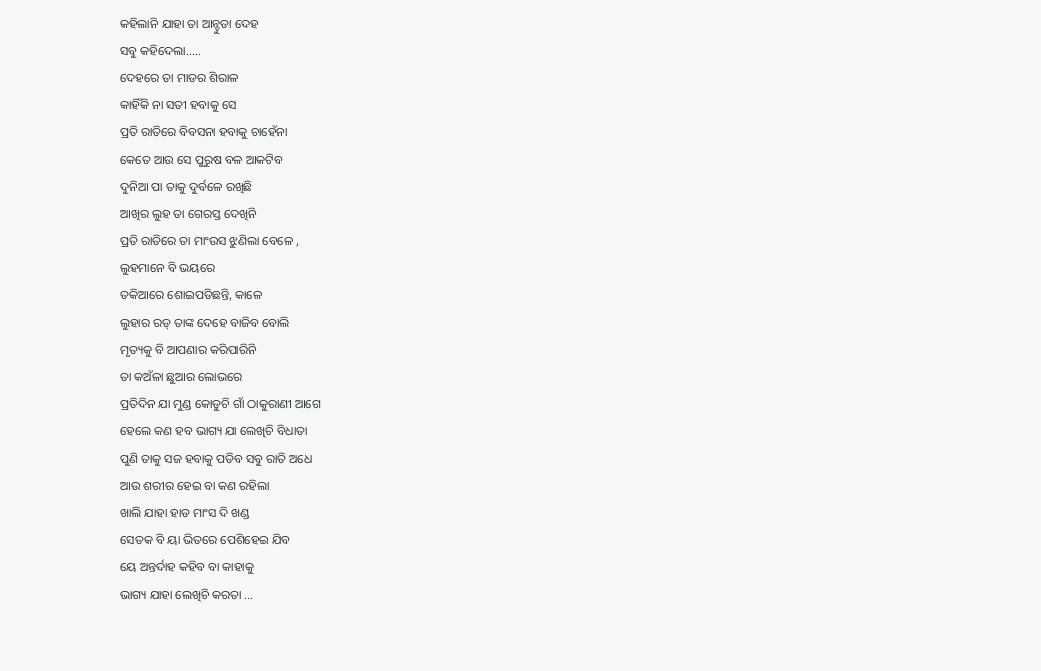କହିଲାନି ଯାହା ତା ଆନ୍ଚୁଡା ଦେହ
ସବୁ କହିଦେଲା.....
ଦେହରେ ତା ମାଡର ଶିରାଳ
କାହିଁକି ନା ସତୀ ହବାକୁ ସେ
ପ୍ରତି ରାତିରେ ବିବସନା ହବାକୁ ଚାହେଁନା
କେତେ ଆଉ ସେ ପୁରୁଷ ବଳ ଆକଟିବ
ଦୁନିଆ ପା ତାକୁ ଦୁର୍ବଳେ ରଖିଛି
ଆଖିର ଲୁହ ତା ଗେରସ୍ତ ଦେଖିନି
ପ୍ରତି ରାତିରେ ତା ମାଂଉସ ଝୁଣିଲା ବେଳେ ,
ଲୁହମାନେ ବି ଭୟରେ
ତକିଆରେ ଶୋଇପଡିଛନ୍ତି, କାଳେ
ଲୁହାର ରଡ୍ ତାଙ୍କ ଦେହେ ବାଜିବ ବୋଲି
ମୃତ୍ୟକୁ ବି ଆପଣାର କରିପାରିନି
ତା କଅଁଳା ଛୁଆର ଲୋଭରେ
ପ୍ରତିଦିନ ଯା ମୁଣ୍ଡ କୋଡୁଚି ଗାଁ ଠାକୁରାଣୀ ଆଗେ
ହେଲେ କଣ ହବ ଭାଗ୍ୟ ଯା ଲେଖିଚି ବିଧାତା
ପୁଣି ତାକୁ ସଜ ହବାକୁ ପଡିବ ସବୁ ରାତି ଅଧେ
ଆଉ ଶରୀର ହେଇ ବା କଣ ରହିଲା
ଖାଲି ଯାହା ହାଡ ମାଂସ ଦି ଖଣ୍ଡ
ସେତକ ବି ୟା ଭିତରେ ପେଶିହେଇ ଯିବ
ୟେ ଅନ୍ତର୍ଦାହ କହିବ ବା କାହାକୁ
ଭାଗ୍ୟ ଯାହା ଲେଖିଚି କରତା ...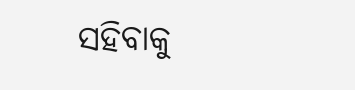ସହିବାକୁ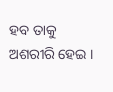ହବ ତାକୁ ଅଶରୀରି ହେଇ ।